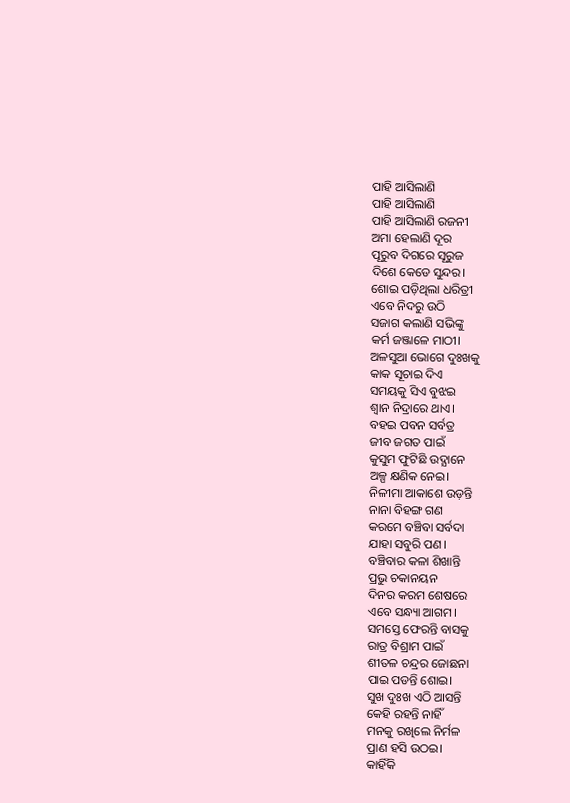ପାହି ଆସିଲାଣି
ପାହି ଆସିଲାଣି
ପାହି ଆସିଲାଣି ରଜନୀ
ଅମା ହେଲାଣି ଦୂର
ପୂରୁବ ଦିଗରେ ସୂରୁଜ
ଦିଶେ କେଡେ ସୁନ୍ଦର।
ଶୋଇ ପଡ଼ିଥିଲା ଧରିତ୍ରୀ
ଏବେ ନିଦରୁ ଉଠି
ସଜାଗ କଲାଣି ସଭିଙ୍କୁ
କର୍ମ ଜଞ୍ଜାଳେ ମାଠୀ।
ଅଳସୁଆ ଭୋଗେ ଦୁଃଖକୁ
କାକ ସୂଚାଇ ଦିଏ
ସମୟକୁ ସିଏ ବୁଝଇ
ଶ୍ୱାନ ନିଦ୍ରାରେ ଥାଏ।
ବହଇ ପବନ ସର୍ବତ୍ର
ଜୀବ ଜଗତ ପାଇଁ
କୁସୁମ ଫୁଟିଛି ଉଦ୍ଯାନେ
ଅଳ୍ପ କ୍ଷଣିକ ନେଇ।
ନିଳୀମା ଆକାଶେ ଉଡ଼ନ୍ତି
ନାନା ବିହଙ୍ଗ ଗଣ
କରମେ ବଞ୍ଚିବା ସର୍ବଦା
ଯାହା ସବୁରି ପଣ।
ବଞ୍ଚିବାର କଳା ଶିଖାନ୍ତି
ପ୍ରଭୁ ଚକାନୟନ
ଦିନର କରମ ଶେଷରେ
ଏବେ ସନ୍ଧ୍ୟା ଆଗମ।
ସମସ୍ତେ ଫେରନ୍ତି ବାସକୁ
ରାତ୍ର ବିଶ୍ରାମ ପାଇଁ
ଶୀତଳ ଚନ୍ଦ୍ରର ଜୋଛନା
ପାଇ ପଡନ୍ତି ଶୋଇ।
ସୁଖ ଦୁଃଖ ଏଠି ଆସନ୍ତି
କେହି ରହନ୍ତି ନାହିଁ
ମନକୁ ରଖିଲେ ନିର୍ମଳ
ପ୍ରାଣ ହସି ଉଠଇ।
କାହିଁକି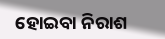ହୋଇବା ନିରାଶ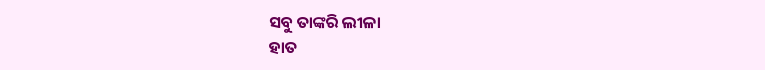ସବୁ ତାଙ୍କରି ଲୀଳା
ହାତ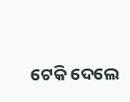ଟେକି ଦେଲେ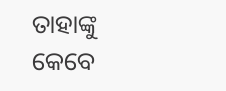ତାହାଙ୍କୁ
କେବେ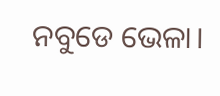ନବୁଡେ ଭେଳା।